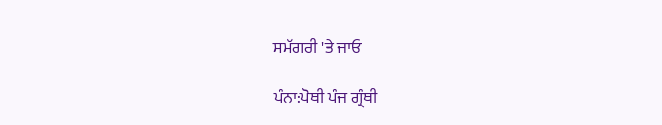ਸਮੱਗਰੀ 'ਤੇ ਜਾਓ

ਪੰਨਾ:ਪੋਥੀ ਪੰਜ ਗ੍ਰੰਥੀ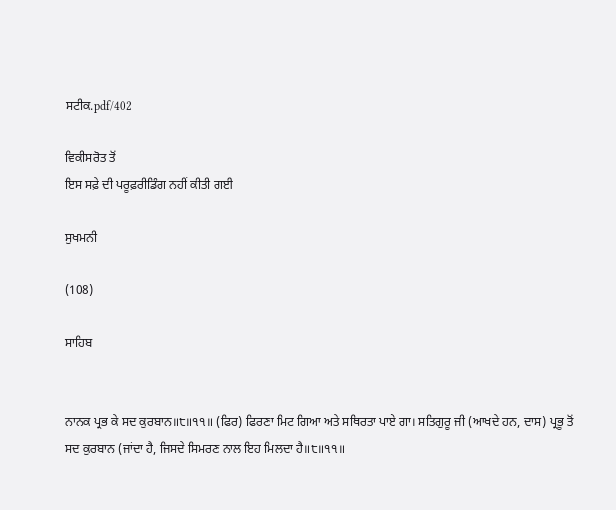ਸਟੀਕ.pdf/402

ਵਿਕੀਸਰੋਤ ਤੋਂ
ਇਸ ਸਫ਼ੇ ਦੀ ਪਰੂਫ਼ਰੀਡਿੰਗ ਨਹੀਂ ਕੀਤੀ ਗਈ

ਸੁਖਮਨੀ

(108)

ਸਾਹਿਬ


ਨਾਨਕ ਪ੍ਰਭ ਕੇ ਸਦ ਕੁਰਬਾਨ॥੮॥੧੧॥ (ਫਿਰ) ਫਿਰਣਾ ਮਿਟ ਗਿਆ ਅਤੇ ਸਥਿਰਤਾ ਪਾਏ ਗਾ। ਸਤਿਗੁਰੂ ਜੀ (ਆਖਦੇ ਹਨ, ਦਾਸ) ਪ੍ਰਭੂ ਤੋਂ ਸਦ ਕੁਰਬਾਨ (ਜਾਂਦਾ ਹੈ, ਜਿਸਦੇ ਸਿਮਰਣ ਨਾਲ ਇਹ ਮਿਲਦਾ ਹੈ॥੮॥੧੧॥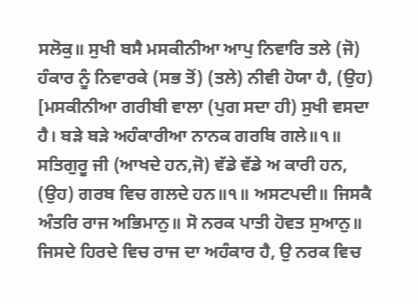ਸਲੋਕੁ॥ ਸੁਖੀ ਬਸੈ ਮਸਕੀਨੀਆ ਆਪੁ ਨਿਵਾਰਿ ਤਲੇ (ਜੋ) ਹੰਕਾਰ ਨੂੰ ਨਿਵਾਰਕੇ (ਸਭ ਤੋਂ) (ਤਲੇ) ਨੀਵੀ ਹੋਯਾ ਹੈ, (ਉਹ) [ਮਸਕੀਨੀਆ ਗਰੀਬੀ ਵਾਲਾ (ਪੁਗ ਸਦਾ ਹੀ) ਸੁਖੀ ਵਸਦਾ ਹੈ। ਬੜੇ ਬੜੇ ਅਹੰਕਾਰੀਆ ਨਾਨਕ ਗਰਬਿ ਗਲੇ॥੧॥ ਸਤਿਗੁਰੂ ਜੀ (ਆਖਦੇ ਹਨ,ਜੋ) ਵੱਡੇ ਵੱਡੇ ਅ ਕਾਰੀ ਹਨ, (ਉਹ) ਗਰਬ ਵਿਚ ਗਲਦੇ ਹਨ॥੧॥ ਅਸਟਪਦੀ॥ ਜਿਸਕੈ ਅੰਤਰਿ ਰਾਜ ਅਭਿਮਾਨੁ॥ ਸੋ ਨਰਕ ਪਾਤੀ ਹੋਵਤ ਸੁਆਨੁ॥ ਜਿਸਦੇ ਹਿਰਦੇ ਵਿਚ ਰਾਜ ਦਾ ਅਹੰਕਾਰ ਹੈ, ਉ ਨਰਕ ਵਿਚ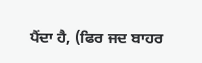ਪੈਂਦਾ ਹੈ, (ਫਿਰ ਜਦ ਬਾਹਰ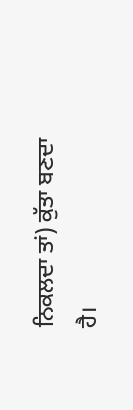ਨਿਕਲਦਾ ਤਾਂ) ਕੁੱਤਾ ਬਣਦਾ ਹੈ।